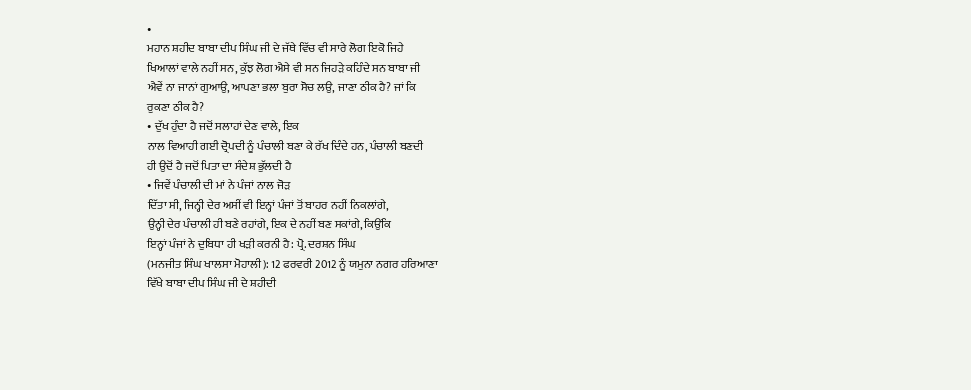•
ਮਹਾਨ ਸ਼ਹੀਦ ਬਾਬਾ ਦੀਪ ਸਿੰਘ ਜੀ ਦੇ ਜੱਥੇ ਵਿੱਚ ਵੀ ਸਾਰੇ ਲੋਗ ਇਕੋ ਜਿਹੇ
ਖਿਆਲਾਂ ਵਾਲੇ ਨਹੀਂ ਸਨ, ਕੁੱਝ ਲੋਗ ਐਸੇ ਵੀ ਸਨ ਜਿਹੜੇ ਕਹਿੰਦੇ ਸਨ ਬਾਬਾ ਜੀ
ਐਵੇਂ ਨਾ ਜਾਨਾਂ ਗੁਆਉ, ਆਪਣਾ ਭਲਾ ਬੁਰਾ ਸੋਚ ਲਉ, ਜਾਣਾ ਠੀਕ ਹੈ? ਜਾਂ ਕਿ
ਰੁਕਣਾ ਠੀਕ ਹੈ?
• ਦੁੱਖ ਹੁੰਦਾ ਹੈ ਜਦੋਂ ਸਲਾਹਾਂ ਦੇਣ ਵਾਲੇ, ਇਕ
ਨਾਲ ਵਿਆਹੀ ਗਈ ਦ੍ਰੋਪਦੀ ਨੂੰ ਪੰਚਾਲੀ ਬਣਾ ਕੇ ਰੱਖ ਦਿੰਦੇ ਹਨ, ਪੰਚਾਲੀ ਬਣਦੀ
ਹੀ ਉਦੋਂ ਹੈ ਜਦੋਂ ਪਿਤਾ ਦਾ ਸੰਦੇਸ਼ ਭੁੱਲਦੀ ਹੈ
• ਜਿਵੇਂ ਪੰਚਾਲੀ ਦੀ ਮਾਂ ਨੇ ਪੰਜਾਂ ਨਾਲ ਜੋੜ
ਦਿੱਤਾ ਸੀ, ਜਿਨ੍ਹੀ ਦੇਰ ਅਸੀਂ ਵੀ ਇਨ੍ਹਾਂ ਪੰਜਾਂ ਤੋਂ ਬਾਹਰ ਨਹੀਂ ਨਿਕਲਾਂਗੇ,
ਉਨ੍ਹੀ ਦੇਰ ਪੰਚਾਲੀ ਹੀ ਬਣੇ ਰਹਾਂਗੇ, ਇਕ ਦੇ ਨਹੀਂ ਬਣ ਸਕਾਂਗੇ, ਕਿਉਂਕਿ
ਇਨ੍ਹਾਂ ਪੰਜਾਂ ਨੇ ਦੁਬਿਧਾ ਹੀ ਖੜੀ ਕਰਨੀ ਹੈ: ਪ੍ਰੋ. ਦਰਸ਼ਨ ਸਿੰਘ
(ਮਨਜੀਤ ਸਿੰਘ ਖਾਲਸਾ ਮੋਹਾਲੀ): 12 ਫਰਵਰੀ 2012 ਨੂੰ ਯਮੁਨਾ ਨਗਰ ਹਰਿਆਣਾ
ਵਿੱਖੇ ਬਾਬਾ ਦੀਪ ਸਿੰਘ ਜੀ ਦੇ ਸ਼ਹੀਦੀ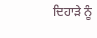ਦਿਹਾੜੇ ਨੂੰ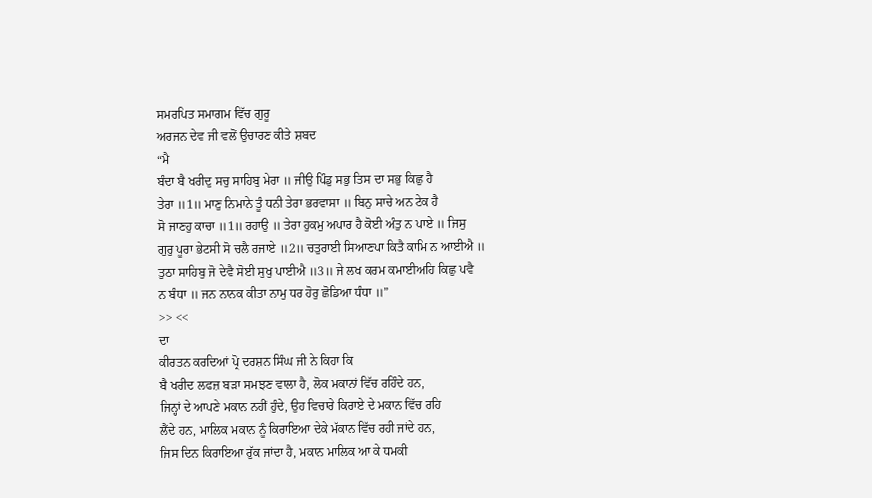ਸਮਰਪਿਤ ਸਮਾਗਮ ਵਿੱਚ ਗੁਰੂ
ਅਰਜਨ ਦੇਵ ਜੀ ਵਲੋਂ ਉਚਾਰਣ ਕੀਤੇ ਸ਼ਬਦ
“ਮੈ
ਬੰਦਾ ਬੈ ਖਰੀਦੁ ਸਚੁ ਸਾਹਿਬੁ ਮੇਰਾ ॥ ਜੀਉ ਪਿੰਡੁ ਸਭੁ ਤਿਸ ਦਾ ਸਭੁ ਕਿਛੁ ਹੈ
ਤੇਰਾ ॥1॥ ਮਾਣੁ ਨਿਮਾਨੇ ਤੂੰ ਧਨੀ ਤੇਰਾ ਭਰਵਾਸਾ ॥ ਬਿਨੁ ਸਾਚੇ ਅਨ ਟੇਕ ਹੈ
ਸੋ ਜਾਣਹੁ ਕਾਚਾ ॥1॥ ਰਹਾਉ ॥ ਤੇਰਾ ਹੁਕਮੁ ਅਪਾਰ ਹੈ ਕੋਈ ਅੰਤੁ ਨ ਪਾਏ ॥ ਜਿਸੁ
ਗੁਰੁ ਪੂਰਾ ਭੇਟਸੀ ਸੋ ਚਲੈ ਰਜਾਏ ॥2॥ ਚਤੁਰਾਈ ਸਿਆਣਪਾ ਕਿਤੈ ਕਾਮਿ ਨ ਆਈਐ ॥
ਤੁਠਾ ਸਾਹਿਬੁ ਜੋ ਦੇਵੈ ਸੋਈ ਸੁਖੁ ਪਾਈਐ ॥3॥ ਜੇ ਲਖ ਕਰਮ ਕਮਾਈਅਹਿ ਕਿਛੁ ਪਵੈ
ਨ ਬੰਧਾ ॥ ਜਨ ਨਾਨਕ ਕੀਤਾ ਨਾਮੁ ਧਰ ਹੋਰੁ ਛੋਡਿਆ ਧੰਧਾ ॥”
>> <<
ਦਾ
ਕੀਰਤਨ ਕਰਦਿਆਂ ਪ੍ਰੋ ਦਰਸ਼ਨ ਸਿੰਘ ਜੀ ਨੇ ਕਿਹਾ ਕਿ
ਬੈ ਖਰੀਦ ਲਫਜ਼ ਬੜਾ ਸਮਝਣ ਵਾਲਾ ਹੈ, ਲੋਕ ਮਕਾਨਾਂ ਵਿੱਚ ਰਹਿੰਦੇ ਹਨ,
ਜਿਨ੍ਹਾਂ ਦੇ ਆਪਣੇ ਮਕਾਨ ਨਹੀਂ ਹੁੰਦੇ, ਉਹ ਵਿਚਾਰੇ ਕਿਰਾਏ ਦੇ ਮਕਾਨ ਵਿੱਚ ਰਹਿ
ਲੈਂਦੇ ਹਨ, ਮਾਲਿਕ ਮਕਾਨ ਨੂੰ ਕਿਰਾਇਆ ਦੇਕੇ ਮੱਕਾਨ ਵਿੱਚ ਰਹੀ ਜਾਂਦੇ ਹਨ,
ਜਿਸ ਦਿਨ ਕਿਰਾਇਆ ਰੁੱਕ ਜਾਂਦਾ ਹੈ, ਮਕਾਨ ਮਾਲਿਕ ਆ ਕੇ ਧਮਕੀ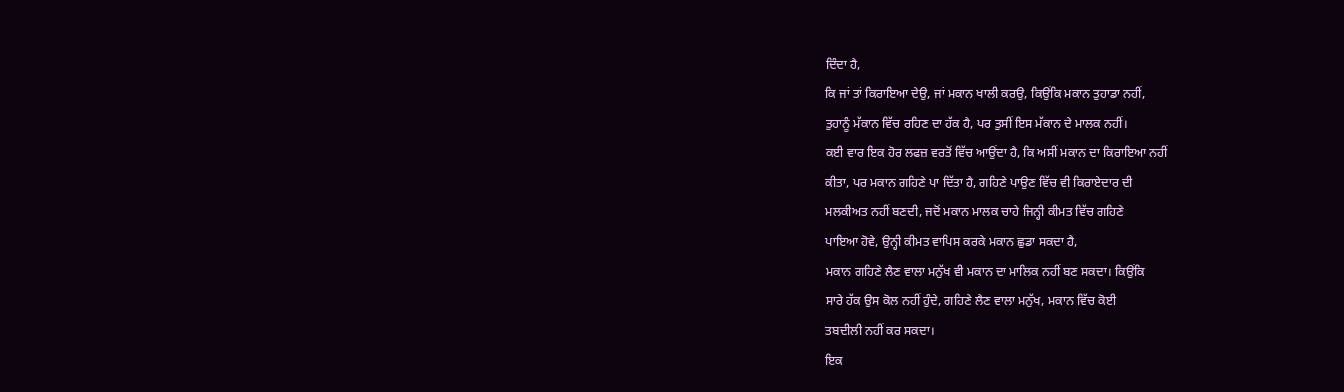ਦਿੰਦਾ ਹੈ,
ਕਿ ਜਾਂ ਤਾਂ ਕਿਰਾਇਆ ਦੇਉ, ਜਾਂ ਮਕਾਨ ਖਾਲੀ ਕਰਉ, ਕਿਉਂਕਿ ਮਕਾਨ ਤੁਹਾਡਾ ਨਹੀਂ,
ਤੁਹਾਨੂੰ ਮੱਕਾਨ ਵਿੱਚ ਰਹਿਣ ਦਾ ਹੱਕ ਹੈ, ਪਰ ਤੁਸੀਂ ਇਸ ਮੱਕਾਨ ਦੇ ਮਾਲਕ ਨਹੀਂ।
ਕਈ ਵਾਰ ਇਕ ਹੋਰ ਲਫਜ਼ ਵਰਤੋਂ ਵਿੱਚ ਆਉਂਦਾ ਹੈ, ਕਿ ਅਸੀਂ ਮਕਾਨ ਦਾ ਕਿਰਾਇਆ ਨਹੀਂ
ਕੀਤਾ, ਪਰ ਮਕਾਨ ਗਹਿਣੇ ਪਾ ਦਿੱਤਾ ਹੈ, ਗਹਿਣੇ ਪਾਉਣ ਵਿੱਚ ਵੀ ਕਿਰਾਏਦਾਰ ਦੀ
ਮਲਕੀਅਤ ਨਹੀਂ ਬਣਦੀ, ਜਦੋਂ ਮਕਾਨ ਮਾਲਕ ਚਾਹੇ ਜਿਨ੍ਹੀ ਕੀਮਤ ਵਿੱਚ ਗਹਿਣੇ
ਪਾਇਆ ਹੋਵੇ, ਉਨ੍ਹੀ ਕੀਮਤ ਵਾਪਿਸ ਕਰਕੇ ਮਕਾਨ ਛੁਡਾ ਸਕਦਾ ਹੈ,
ਮਕਾਨ ਗਹਿਣੇ ਲੈਣ ਵਾਲਾ ਮਨੁੱਖ ਵੀ ਮਕਾਨ ਦਾ ਮਾਲਿਕ ਨਹੀਂ ਬਣ ਸਕਦਾ। ਕਿਉਂਕਿ
ਸਾਰੇ ਹੱਕ ਉਸ ਕੋਲ ਨਹੀਂ ਹੁੰਦੇ, ਗਹਿਣੇ ਲੈਣ ਵਾਲਾ ਮਨੁੱਖ, ਮਕਾਨ ਵਿੱਚ ਕੋਈ
ਤਬਦੀਲੀ ਨਹੀਂ ਕਰ ਸਕਦਾ।
ਇਕ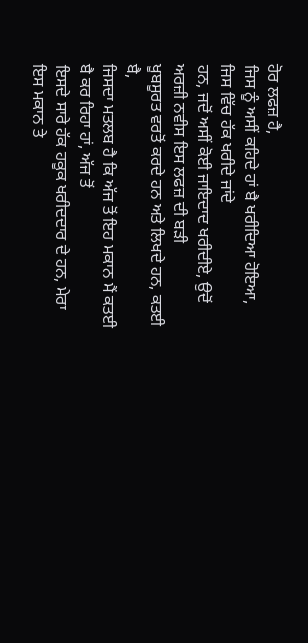ਹੋਰ ਲਫਜ਼ ਹੈ,
ਜਿਸ ਨੂੰ ਅਸੀਂ ਕਹਿਦੇ ਹਾਂ ਬੈ ਖਰੀਦਿਆ ਹੋਇਆ, ਜਿਸ ਵਿੱਚ ਹੱਕ ਖਰੀਦੇ ਜਾਂਦੇ
ਹਨ, ਜਦੋਂ ਅਸੀਂ ਕੋਈ ਜਾਇਦਾਦ ਖਰੀਦੀਏ, ਉਦੋਂ ਅਰਜ਼ੀ ਨਵੀਸ ਇਸ ਲਫਜ਼ ਦੀ ਬੜੀ
ਖੂਬਸੂਰਤ ਵਰਤੋਂ ਕਰਦੇ ਹਨ ਅਤੇ ਲਿਖਦੇ ਹਨ, ਕਤਈ ਬੈ,
ਜਿਸਦਾ ਮਤਲਬ ਹੈ ਕਿ ਅੱਜ ਤੋਂ ਇਹ ਮਕਾਨ ਮੈਂ ਕਤਈ ਬੈ ਕਰ ਰਿਹਾ ਹਾਂ, ਅੱਜ ਤੋਂ
ਇਸਦੇ ਸਾਰੇ ਹੱਕ ਹਕੂਕ ਖਰੀਦਦਾਰ ਦੇ ਹਨ, ਮੇਰਾ ਇਸ ਮਕਾਨ ਤੇ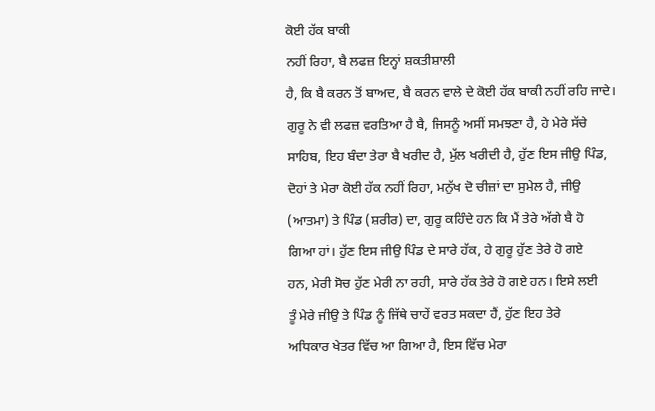ਕੋਈ ਹੱਕ ਬਾਕੀ
ਨਹੀਂ ਰਿਹਾ, ਬੈ ਲਫਜ਼ ਇਨ੍ਹਾਂ ਸ਼ਕਤੀਸ਼ਾਲੀ
ਹੈ, ਕਿ ਬੈ ਕਰਨ ਤੋਂ ਬਾਅਦ, ਬੈ ਕਰਨ ਵਾਲੇ ਦੇ ਕੋਈ ਹੱਕ ਬਾਕੀ ਨਹੀਂ ਰਹਿ ਜਾਦੇ।
ਗੁਰੂ ਨੇ ਵੀ ਲਫਜ਼ ਵਰਤਿਆ ਹੈ ਬੈ, ਜਿਸਨੂੰ ਅਸੀਂ ਸਮਝਣਾ ਹੈ, ਹੇ ਮੇਰੇ ਸੱਚੇ
ਸਾਹਿਬ, ਇਹ ਬੰਦਾ ਤੇਰਾ ਬੈ ਖਰੀਦ ਹੈ, ਮੁੱਲ ਖਰੀਦੀ ਹੈ, ਹੁੱਣ ਇਸ ਜੀਉ ਪਿੰਡ,
ਦੋਹਾਂ ਤੇ ਮੇਰਾ ਕੋਈ ਹੱਕ ਨਹੀਂ ਰਿਹਾ, ਮਨੁੱਖ ਦੋ ਚੀਜ਼ਾਂ ਦਾ ਸੁਮੇਲ ਹੈ, ਜੀਉ
(ਆਤਮਾ) ਤੇ ਪਿੰਡ (ਸ਼ਰੀਰ) ਦਾ, ਗੁਰੂ ਕਹਿੰਦੇ ਹਨ ਕਿ ਮੈਂ ਤੇਰੇ ਅੱਗੇ ਬੈ ਹੋ
ਗਿਆ ਹਾਂ। ਹੁੱਣ ਇਸ ਜੀਉ ਪਿੰਡ ਦੇ ਸਾਰੇ ਹੱਕ, ਹੇ ਗੁਰੂ ਹੁੱਣ ਤੇਰੇ ਹੋ ਗਏ
ਹਨ, ਮੇਰੀ ਸੋਚ ਹੁੱਣ ਮੇਰੀ ਨਾ ਰਹੀ, ਸਾਰੇ ਹੱਕ ਤੇਰੇ ਹੋ ਗਏ ਹਨ। ਇਸੇ ਲਈ
ਤੂੰ ਮੇਰੇ ਜੀਉ ਤੇ ਪਿੰਡ ਨੂੰ ਜਿੱਥੇ ਚਾਹੇਂ ਵਰਤ ਸਕਦਾ ਹੈਂ, ਹੁੱਣ ਇਹ ਤੇਰੇ
ਅਧਿਕਾਰ ਖੇਤਰ ਵਿੱਚ ਆ ਗਿਆ ਹੈ, ਇਸ ਵਿੱਚ ਮੇਰਾ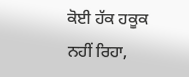ਕੋਈ ਹੱਕ ਹਕੂਕ ਨਹੀਂ ਰਿਹਾ,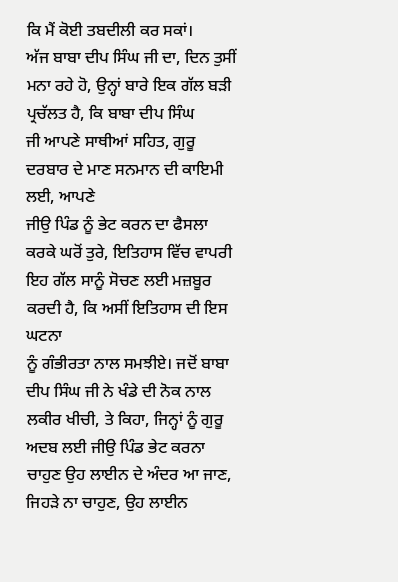ਕਿ ਮੈਂ ਕੋਈ ਤਬਦੀਲੀ ਕਰ ਸਕਾਂ।
ਅੱਜ ਬਾਬਾ ਦੀਪ ਸਿੰਘ ਜੀ ਦਾ, ਦਿਨ ਤੁਸੀਂ
ਮਨਾ ਰਹੇ ਹੋ, ਉਨ੍ਹਾਂ ਬਾਰੇ ਇਕ ਗੱਲ ਬੜੀ ਪ੍ਰਚੱਲਤ ਹੈ, ਕਿ ਬਾਬਾ ਦੀਪ ਸਿੰਘ
ਜੀ ਆਪਣੇ ਸਾਥੀਆਂ ਸਹਿਤ, ਗੁਰੂ ਦਰਬਾਰ ਦੇ ਮਾਣ ਸਨਮਾਨ ਦੀ ਕਾਇਮੀ ਲਈ, ਆਪਣੇ
ਜੀਉ ਪਿੰਡ ਨੂੰ ਭੇਟ ਕਰਨ ਦਾ ਫੈਸਲਾ ਕਰਕੇ ਘਰੋਂ ਤੁਰੇ, ਇਤਿਹਾਸ ਵਿੱਚ ਵਾਪਰੀ
ਇਹ ਗੱਲ ਸਾਨੂੰ ਸੋਚਣ ਲਈ ਮਜ਼ਬੂਰ ਕਰਦੀ ਹੈ, ਕਿ ਅਸੀਂ ਇਤਿਹਾਸ ਦੀ ਇਸ ਘਟਨਾ
ਨੂੰ ਗੰਭੀਰਤਾ ਨਾਲ ਸਮਝੀਏ। ਜਦੋਂ ਬਾਬਾ ਦੀਪ ਸਿੰਘ ਜੀ ਨੇ ਖੰਡੇ ਦੀ ਨੋਕ ਨਾਲ
ਲਕੀਰ ਖੀਚੀ, ਤੇ ਕਿਹਾ, ਜਿਨ੍ਹਾਂ ਨੂੰ ਗੁਰੂ ਅਦਬ ਲਈ ਜੀਉ ਪਿੰਡ ਭੇਟ ਕਰਨਾ
ਚਾਹੁਣ ਉਹ ਲਾਈਨ ਦੇ ਅੰਦਰ ਆ ਜਾਣ, ਜਿਹੜੇ ਨਾ ਚਾਹੁਣ, ਉਹ ਲਾਈਨ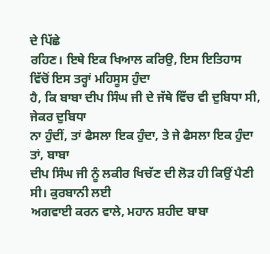ਦੇ ਪਿੱਛੇ
ਰਹਿਣ। ਇਥੇ ਇਕ ਖਿਆਲ ਕਰਿਉ, ਇਸ ਇਤਿਹਾਸ ਵਿੱਚੋਂ ਇਸ ਤਰ੍ਹਾਂ ਮਹਿਸੂਸ ਹੁੰਦਾ
ਹੈ, ਕਿ ਬਾਬਾ ਦੀਪ ਸਿੰਘ ਜੀ ਦੇ ਜੱਥੇ ਵਿੱਚ ਵੀ ਦੁਬਿਧਾ ਸੀ, ਜੇਕਰ ਦੁਬਿਧਾ
ਨਾ ਹੁੰਦੀਂ, ਤਾਂ ਫੈਸਲਾ ਇਕ ਹੁੰਦਾ, ਤੇ ਜੇ ਫੈਸਲਾ ਇਕ ਹੁੰਦਾ ਤਾਂ, ਬਾਬਾ
ਦੀਪ ਸਿੰਘ ਜੀ ਨੂੰ ਲਕੀਰ ਖਿਚੱਣ ਦੀ ਲੋੜ ਹੀ ਕਿਉਂ ਪੈਣੀ ਸੀ। ਕੁਰਬਾਨੀ ਲਈ
ਅਗਵਾਈ ਕਰਨ ਵਾਲੇ, ਮਹਾਨ ਸ਼ਹੀਦ ਬਾਬਾ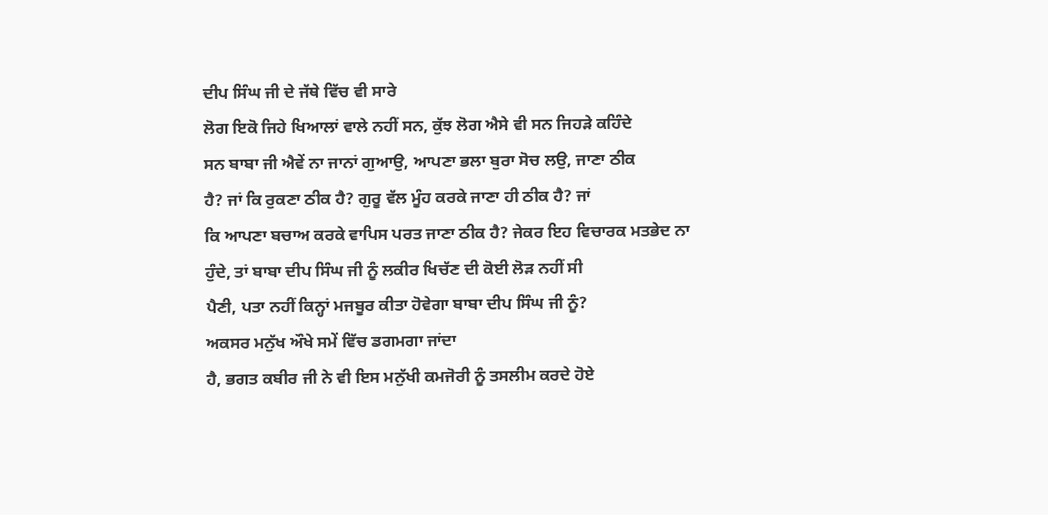ਦੀਪ ਸਿੰਘ ਜੀ ਦੇ ਜੱਥੇ ਵਿੱਚ ਵੀ ਸਾਰੇ
ਲੋਗ ਇਕੋ ਜਿਹੇ ਖਿਆਲਾਂ ਵਾਲੇ ਨਹੀਂ ਸਨ, ਕੁੱਝ ਲੋਗ ਐਸੇ ਵੀ ਸਨ ਜਿਹੜੇ ਕਹਿੰਦੇ
ਸਨ ਬਾਬਾ ਜੀ ਐਵੇਂ ਨਾ ਜਾਨਾਂ ਗੁਆਉ, ਆਪਣਾ ਭਲਾ ਬੁਰਾ ਸੋਚ ਲਉ, ਜਾਣਾ ਠੀਕ
ਹੈ? ਜਾਂ ਕਿ ਰੁਕਣਾ ਠੀਕ ਹੈ? ਗੁਰੂ ਵੱਲ ਮੂੰਹ ਕਰਕੇ ਜਾਣਾ ਹੀ ਠੀਕ ਹੈ? ਜਾਂ
ਕਿ ਆਪਣਾ ਬਚਾਅ ਕਰਕੇ ਵਾਪਿਸ ਪਰਤ ਜਾਣਾ ਠੀਕ ਹੈ? ਜੇਕਰ ਇਹ ਵਿਚਾਰਕ ਮਤਭੇਦ ਨਾ
ਹੁੰਦੇ, ਤਾਂ ਬਾਬਾ ਦੀਪ ਸਿੰਘ ਜੀ ਨੂੰ ਲਕੀਰ ਖਿਚੱਣ ਦੀ ਕੋਈ ਲੋੜ ਨਹੀਂ ਸੀ
ਪੈਣੀ, ਪਤਾ ਨਹੀਂ ਕਿਨ੍ਹਾਂ ਮਜਬੂਰ ਕੀਤਾ ਹੋਵੇਗਾ ਬਾਬਾ ਦੀਪ ਸਿੰਘ ਜੀ ਨੂੰ?
ਅਕਸਰ ਮਨੁੱਖ ਔਖੇ ਸਮੇਂ ਵਿੱਚ ਡਗਮਗਾ ਜਾਂਦਾ
ਹੈ, ਭਗਤ ਕਬੀਰ ਜੀ ਨੇ ਵੀ ਇਸ ਮਨੁੱਖੀ ਕਮਜੋਰੀ ਨੂੰ ਤਸਲੀਮ ਕਰਦੇ ਹੋਏ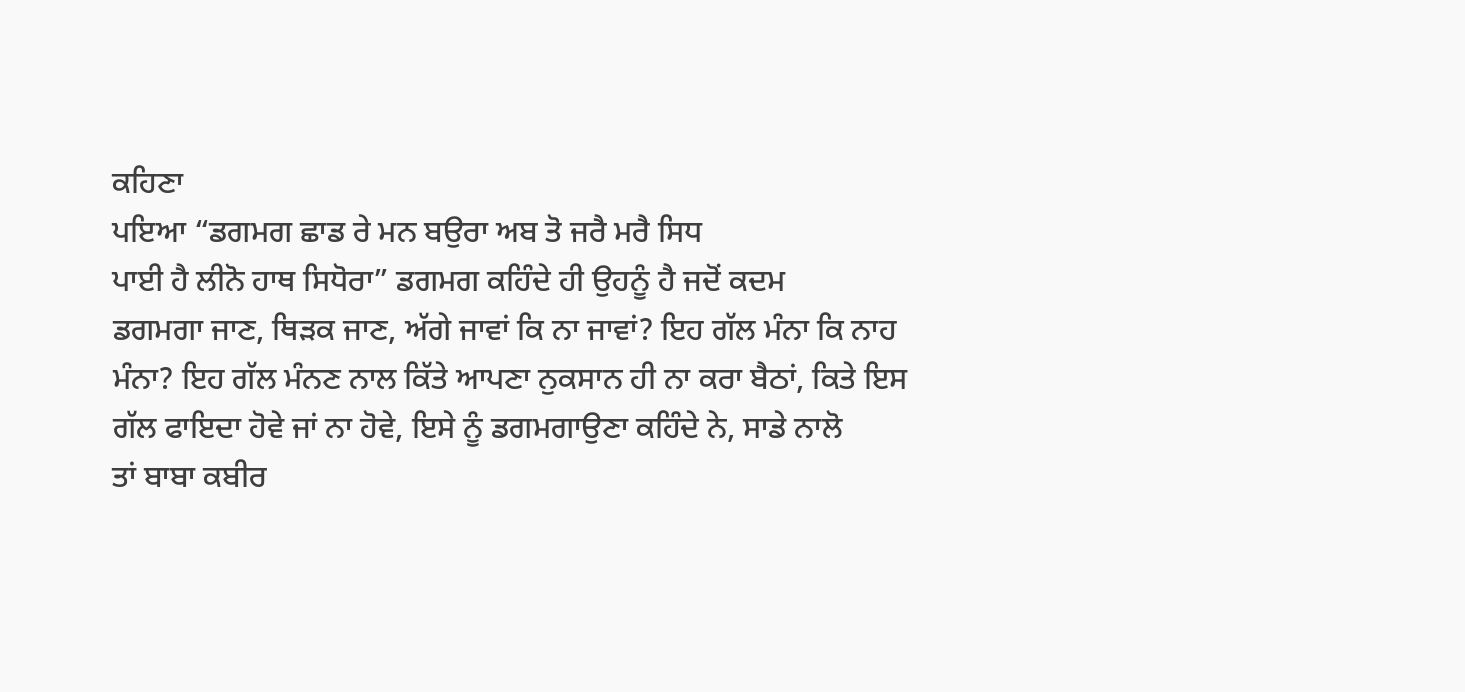ਕਹਿਣਾ
ਪਇਆ “ਡਗਮਗ ਛਾਡ ਰੇ ਮਨ ਬਉਰਾ ਅਬ ਤੋ ਜਰੈ ਮਰੈ ਸਿਧ
ਪਾਈ ਹੈ ਲੀਨੋ ਹਾਥ ਸਿਧੋਰਾ” ਡਗਮਗ ਕਹਿੰਦੇ ਹੀ ਉਹਨੂੰ ਹੈ ਜਦੋਂ ਕਦਮ
ਡਗਮਗਾ ਜਾਣ, ਥਿੜਕ ਜਾਣ, ਅੱਗੇ ਜਾਵਾਂ ਕਿ ਨਾ ਜਾਵਾਂ? ਇਹ ਗੱਲ ਮੰਨਾ ਕਿ ਨਾਹ
ਮੰਨਾ? ਇਹ ਗੱਲ ਮੰਨਣ ਨਾਲ ਕਿੱਤੇ ਆਪਣਾ ਨੁਕਸਾਨ ਹੀ ਨਾ ਕਰਾ ਬੈਠਾਂ, ਕਿਤੇ ਇਸ
ਗੱਲ ਫਾਇਦਾ ਹੋਵੇ ਜਾਂ ਨਾ ਹੋਵੇ, ਇਸੇ ਨੂੰ ਡਗਮਗਾਉਣਾ ਕਹਿੰਦੇ ਨੇ, ਸਾਡੇ ਨਾਲੋ
ਤਾਂ ਬਾਬਾ ਕਬੀਰ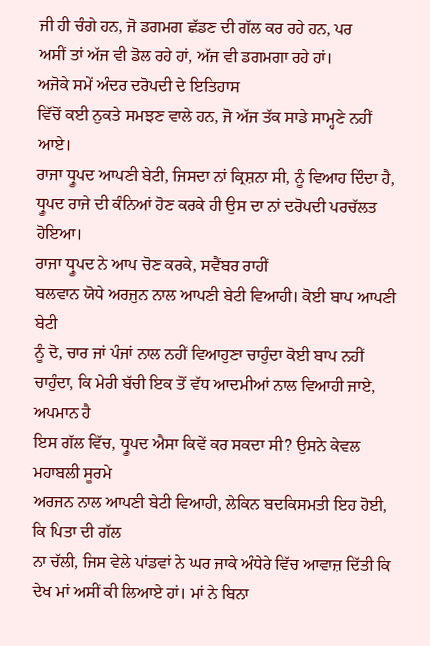ਜੀ ਹੀ ਚੰਗੇ ਹਨ, ਜੋ ਡਗਮਗ ਛੱਡਣ ਦੀ ਗੱਲ ਕਰ ਰਹੇ ਹਨ, ਪਰ
ਅਸੀਂ ਤਾਂ ਅੱਜ ਵੀ ਡੋਲ ਰਹੇ ਹਾਂ, ਅੱਜ ਵੀ ਡਗਮਗਾ ਰਹੇ ਹਾਂ।
ਅਜੋਕੇ ਸਮੇਂ ਅੰਦਰ ਦਰੋਪਦੀ ਦੇ ਇਤਿਹਾਸ
ਵਿੱਚੋਂ ਕਈ ਨੁਕਤੇ ਸਮਝਣ ਵਾਲੇ ਹਨ, ਜੋ ਅੱਜ ਤੱਕ ਸਾਡੇ ਸਾਮ੍ਹਣੇ ਨਹੀਂ ਆਏ।
ਰਾਜਾ ਧ੍ਰੂਪਦ ਆਪਣੀ ਬੇਟੀ, ਜਿਸਦਾ ਨਾਂ ਕ੍ਰਿਸ਼ਨਾ ਸੀ, ਨੂੰ ਵਿਆਹ ਦਿੰਦਾ ਹੈ,
ਧ੍ਰੂਪਦ ਰਾਜੇ ਦੀ ਕੰਨਿਆਂ ਹੋਣ ਕਰਕੇ ਹੀ ਉਸ ਦਾ ਨਾਂ ਦਰੋਪਦੀ ਪਰਚੱਲਤ ਹੋਇਆ।
ਰਾਜਾ ਧ੍ਰੂਪਦ ਨੇ ਆਪ ਚੋਣ ਕਰਕੇ, ਸਵੈਂਬਰ ਰਾਹੀਂ
ਬਲਵਾਨ ਯੋਧੇ ਅਰਜੁਨ ਨਾਲ ਆਪਣੀ ਬੇਟੀ ਵਿਆਹੀ। ਕੋਈ ਬਾਪ ਆਪਣੀ ਬੇਟੀ
ਨੂੰ ਦੋ, ਚਾਰ ਜਾਂ ਪੰਜਾਂ ਨਾਲ ਨਹੀਂ ਵਿਆਹੁਣਾ ਚਾਹੁੰਦਾ ਕੋਈ ਬਾਪ ਨਹੀਂ
ਚਾਹੁੰਦਾ, ਕਿ ਮੇਰੀ ਬੱਚੀ ਇਕ ਤੋਂ ਵੱਧ ਆਦਮੀਆਂ ਨਾਲ ਵਿਆਹੀ ਜਾਏ, ਅਪਮਾਨ ਹੈ
ਇਸ ਗੱਲ ਵਿੱਚ, ਧ੍ਰੂਪਦ ਐਸਾ ਕਿਵੇਂ ਕਰ ਸਕਦਾ ਸੀ? ਉਸਨੇ ਕੇਵਲ ਮਹਾਬਲੀ ਸੂਰਮੇ
ਅਰਜਨ ਨਾਲ ਆਪਣੀ ਬੇਟੀ ਵਿਆਹੀ, ਲੇਕਿਨ ਬਦਕਿਸਮਤੀ ਇਹ ਹੋਈ, ਕਿ ਪਿਤਾ ਦੀ ਗੱਲ
ਨਾ ਚੱਲੀ, ਜਿਸ ਵੇਲੇ ਪਾਂਡਵਾਂ ਨੇ ਘਰ ਜਾਕੇ ਅੰਧੇਰੇ ਵਿੱਚ ਆਵਾਜ਼ ਦਿੱਤੀ ਕਿ
ਦੇਖ ਮਾਂ ਅਸੀਂ ਕੀ ਲਿਆਏ ਹਾਂ। ਮਾਂ ਨੇ ਬਿਨਾ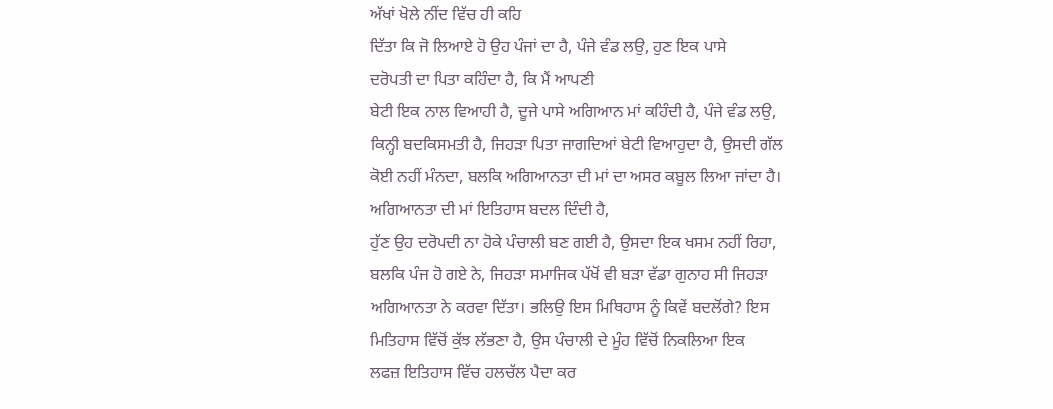ਅੱਖਾਂ ਖੋਲੇ ਨੀਂਦ ਵਿੱਚ ਹੀ ਕਹਿ
ਦਿੱਤਾ ਕਿ ਜੋ ਲਿਆਏ ਹੋ ਉਹ ਪੰਜਾਂ ਦਾ ਹੈ, ਪੰਜੇ ਵੰਡ ਲਉ, ਹੁਣ ਇਕ ਪਾਸੇ
ਦਰੋਪਤੀ ਦਾ ਪਿਤਾ ਕਹਿੰਦਾ ਹੈ, ਕਿ ਮੈਂ ਆਪਣੀ
ਬੇਟੀ ਇਕ ਨਾਲ ਵਿਆਹੀ ਹੈ, ਦੂਜੇ ਪਾਸੇ ਅਗਿਆਨ ਮਾਂ ਕਹਿੰਦੀ ਹੈ, ਪੰਜੇ ਵੰਡ ਲਉ,
ਕਿਨ੍ਹੀ ਬਦਕਿਸਮਤੀ ਹੈ, ਜਿਹੜਾ ਪਿਤਾ ਜਾਗਦਿਆਂ ਬੇਟੀ ਵਿਆਹੁਦਾ ਹੈ, ਉਸਦੀ ਗੱਲ
ਕੋਈ ਨਹੀਂ ਮੰਨਦਾ, ਬਲਕਿ ਅਗਿਆਨਤਾ ਦੀ ਮਾਂ ਦਾ ਅਸਰ ਕਬੂਲ ਲਿਆ ਜਾਂਦਾ ਹੈ।
ਅਗਿਆਨਤਾ ਦੀ ਮਾਂ ਇਤਿਹਾਸ ਬਦਲ ਦਿੰਦੀ ਹੈ,
ਹੁੱਣ ਉਹ ਦਰੋਪਦੀ ਨਾ ਹੋਕੇ ਪੰਚਾਲੀ ਬਣ ਗਈ ਹੈ, ਉਸਦਾ ਇਕ ਖਸਮ ਨਹੀਂ ਰਿਹਾ,
ਬਲਕਿ ਪੰਜ ਹੋ ਗਏ ਨੇ, ਜਿਹੜਾ ਸਮਾਜਿਕ ਪੱਖੋਂ ਵੀ ਬੜਾ ਵੱਡਾ ਗੁਨਾਹ ਸੀ ਜਿਹੜਾ
ਅਗਿਆਨਤਾ ਨੇ ਕਰਵਾ ਦਿੱਤਾ। ਭਲਿਉ ਇਸ ਮਿਥਿਹਾਸ ਨੂੰ ਕਿਵੇਂ ਬਦਲੋਂਗੇ? ਇਸ
ਮਿਤਿਹਾਸ ਵਿੱਚੋਂ ਕੁੱਝ ਲੱਭਣਾ ਹੈ, ਉਸ ਪੰਚਾਲੀ ਦੇ ਮੂੰਹ ਵਿੱਚੋਂ ਨਿਕਲਿਆ ਇਕ
ਲਫਜ਼ ਇਤਿਹਾਸ ਵਿੱਚ ਹਲਚੱਲ ਪੈਦਾ ਕਰ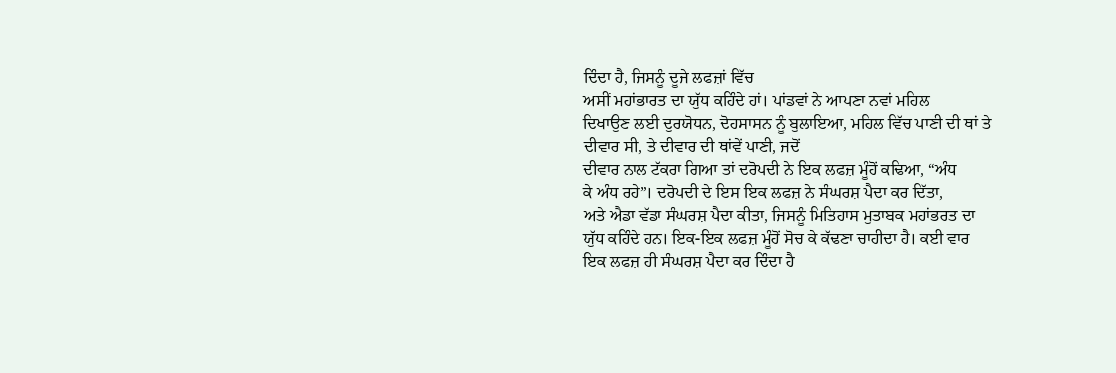ਦਿੰਦਾ ਹੈ, ਜਿਸਨੂੰ ਦੂਜੇ ਲਫਜ਼ਾਂ ਵਿੱਚ
ਅਸੀਂ ਮਹਾਂਭਾਰਤ ਦਾ ਯੁੱਧ ਕਹਿੰਦੇ ਹਾਂ। ਪਾਂਡਵਾਂ ਨੇ ਆਪਣਾ ਨਵਾਂ ਮਹਿਲ
ਦਿਖਾਉਣ ਲਈ ਦੁਰਯੋਧਨ, ਦੋਹਸਾਸਨ ਨੂੰ ਬੁਲਾਇਆ, ਮਹਿਲ ਵਿੱਚ ਪਾਣੀ ਦੀ ਥਾਂ ਤੇ
ਦੀਵਾਰ ਸੀ, ਤੇ ਦੀਵਾਰ ਦੀ ਥਾਂਵੇਂ ਪਾਣੀ, ਜਦੋਂ
ਦੀਵਾਰ ਨਾਲ ਟੱਕਰਾ ਗਿਆ ਤਾਂ ਦਰੋਪਦੀ ਨੇ ਇਕ ਲਫਜ਼ ਮੂੰਹੋਂ ਕਢਿਆ, “ਅੰਧ
ਕੇ ਅੰਧ ਰਹੇ”। ਦਰੋਪਦੀ ਦੇ ਇਸ ਇਕ ਲਫਜ਼ ਨੇ ਸੰਘਰਸ਼ ਪੈਦਾ ਕਰ ਦਿੱਤਾ,
ਅਤੇ ਐਡਾ ਵੱਡਾ ਸੰਘਰਸ਼ ਪੈਦਾ ਕੀਤਾ, ਜਿਸਨੂੰ ਮਿਤਿਹਾਸ ਮੁਤਾਬਕ ਮਹਾਂਭਰਤ ਦਾ
ਯੁੱਧ ਕਹਿੰਦੇ ਹਨ। ਇਕ-ਇਕ ਲਫਜ਼ ਮੂੰਹੋਂ ਸੋਚ ਕੇ ਕੱਢਣਾ ਚਾਹੀਦਾ ਹੈ। ਕਈ ਵਾਰ
ਇਕ ਲਫਜ਼ ਹੀ ਸੰਘਰਸ਼ ਪੈਦਾ ਕਰ ਦਿੰਦਾ ਹੈ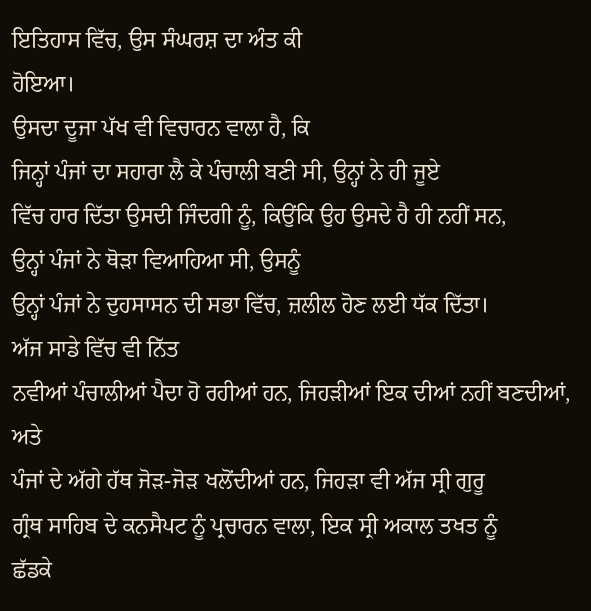ਇਤਿਹਾਸ ਵਿੱਚ, ਉਸ ਸੰਘਰਸ਼ ਦਾ ਅੰਤ ਕੀ
ਹੋਇਆ।
ਉਸਦਾ ਦੂਜਾ ਪੱਖ ਵੀ ਵਿਚਾਰਨ ਵਾਲਾ ਹੈ, ਕਿ
ਜਿਨ੍ਹਾਂ ਪੰਜਾਂ ਦਾ ਸਹਾਰਾ ਲੈ ਕੇ ਪੰਚਾਲੀ ਬਣੀ ਸੀ, ਉਨ੍ਹਾਂ ਨੇ ਹੀ ਜੂਏ
ਵਿੱਚ ਹਾਰ ਦਿੱਤਾ ਉਸਦੀ ਜਿੰਦਗੀ ਨੂੰ, ਕਿਉਂਕਿ ਉਹ ਉਸਦੇ ਹੈ ਹੀ ਨਹੀਂ ਸਨ,
ਉਨ੍ਹਾਂ ਪੰਜਾਂ ਨੇ ਥੋੜਾ ਵਿਆਹਿਆ ਸੀ, ਉਸਨੂੰ
ਉਨ੍ਹਾਂ ਪੰਜਾਂ ਨੇ ਦੁਹਸਾਸਨ ਦੀ ਸਭਾ ਵਿੱਚ, ਜ਼ਲੀਲ ਹੋਣ ਲਈ ਧੱਕ ਦਿੱਤਾ।
ਅੱਜ ਸਾਡੇ ਵਿੱਚ ਵੀ ਨਿੱਤ
ਨਵੀਆਂ ਪੰਚਾਲੀਆਂ ਪੈਦਾ ਹੋ ਰਹੀਆਂ ਹਨ, ਜਿਹੜੀਆਂ ਇਕ ਦੀਆਂ ਨਹੀਂ ਬਣਦੀਆਂ, ਅਤੇ
ਪੰਜਾਂ ਦੇ ਅੱਗੇ ਹੱਥ ਜੋੜ-ਜੋੜ ਖਲੋਂਦੀਆਂ ਹਨ, ਜਿਹੜਾ ਵੀ ਅੱਜ ਸ੍ਰੀ ਗੁਰੂ
ਗ੍ਰੰਥ ਸਾਹਿਬ ਦੇ ਕਨਸੈਪਟ ਨੂੰ ਪ੍ਰਚਾਰਨ ਵਾਲਾ, ਇਕ ਸ੍ਰੀ ਅਕਾਲ ਤਖਤ ਨੂੰ
ਛੱਡਕੇ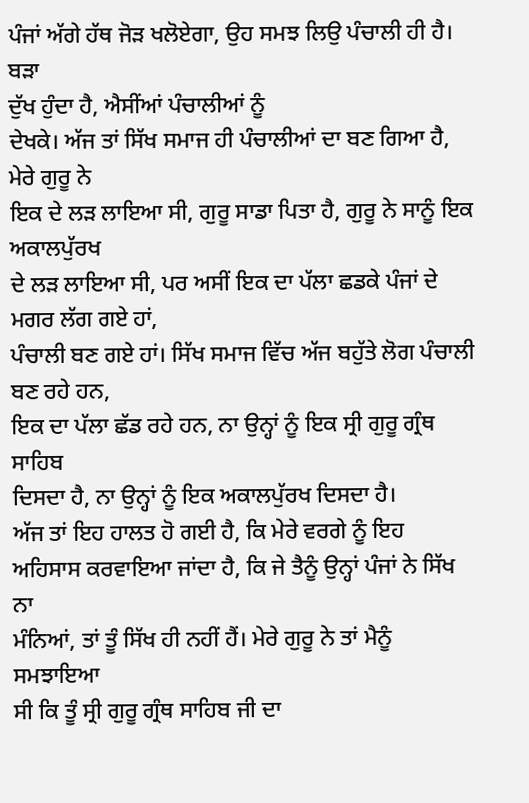ਪੰਜਾਂ ਅੱਗੇ ਹੱਥ ਜੋੜ ਖਲੋਏਗਾ, ਉਹ ਸਮਝ ਲਿਉ ਪੰਚਾਲੀ ਹੀ ਹੈ। ਬੜਾ
ਦੁੱਖ ਹੁੰਦਾ ਹੈ, ਐਸੀਂਆਂ ਪੰਚਾਲੀਆਂ ਨੂੰ
ਦੇਖਕੇ। ਅੱਜ ਤਾਂ ਸਿੱਖ ਸਮਾਜ ਹੀ ਪੰਚਾਲੀਆਂ ਦਾ ਬਣ ਗਿਆ ਹੈ, ਮੇਰੇ ਗੁਰੂ ਨੇ
ਇਕ ਦੇ ਲੜ ਲਾਇਆ ਸੀ, ਗੁਰੂ ਸਾਡਾ ਪਿਤਾ ਹੈ, ਗੁਰੂ ਨੇ ਸਾਨੂੰ ਇਕ ਅਕਾਲਪੁੱਰਖ
ਦੇ ਲੜ ਲਾਇਆ ਸੀ, ਪਰ ਅਸੀਂ ਇਕ ਦਾ ਪੱਲਾ ਛਡਕੇ ਪੰਜਾਂ ਦੇ ਮਗਰ ਲੱਗ ਗਏ ਹਾਂ,
ਪੰਚਾਲੀ ਬਣ ਗਏ ਹਾਂ। ਸਿੱਖ ਸਮਾਜ ਵਿੱਚ ਅੱਜ ਬਹੁੱਤੇ ਲੋਗ ਪੰਚਾਲੀ ਬਣ ਰਹੇ ਹਨ,
ਇਕ ਦਾ ਪੱਲਾ ਛੱਡ ਰਹੇ ਹਨ, ਨਾ ਉਨ੍ਹਾਂ ਨੂੰ ਇਕ ਸ੍ਰੀ ਗੁਰੂ ਗ੍ਰੰਥ ਸਾਹਿਬ
ਦਿਸਦਾ ਹੈ, ਨਾ ਉਨ੍ਹਾਂ ਨੂੰ ਇਕ ਅਕਾਲਪੁੱਰਖ ਦਿਸਦਾ ਹੈ।
ਅੱਜ ਤਾਂ ਇਹ ਹਾਲਤ ਹੋ ਗਈ ਹੈ, ਕਿ ਮੇਰੇ ਵਰਗੇ ਨੂੰ ਇਹ
ਅਹਿਸਾਸ ਕਰਵਾਇਆ ਜਾਂਦਾ ਹੈ, ਕਿ ਜੇ ਤੈਨੂੰ ਉਨ੍ਹਾਂ ਪੰਜਾਂ ਨੇ ਸਿੱਖ ਨਾ
ਮੰਨਿਆਂ, ਤਾਂ ਤੂੰ ਸਿੱਖ ਹੀ ਨਹੀਂ ਹੈਂ। ਮੇਰੇ ਗੁਰੂ ਨੇ ਤਾਂ ਮੈਨੂੰ ਸਮਝਾਇਆ
ਸੀ ਕਿ ਤੂੰ ਸ੍ਰੀ ਗੁਰੂ ਗ੍ਰੰਥ ਸਾਹਿਬ ਜੀ ਦਾ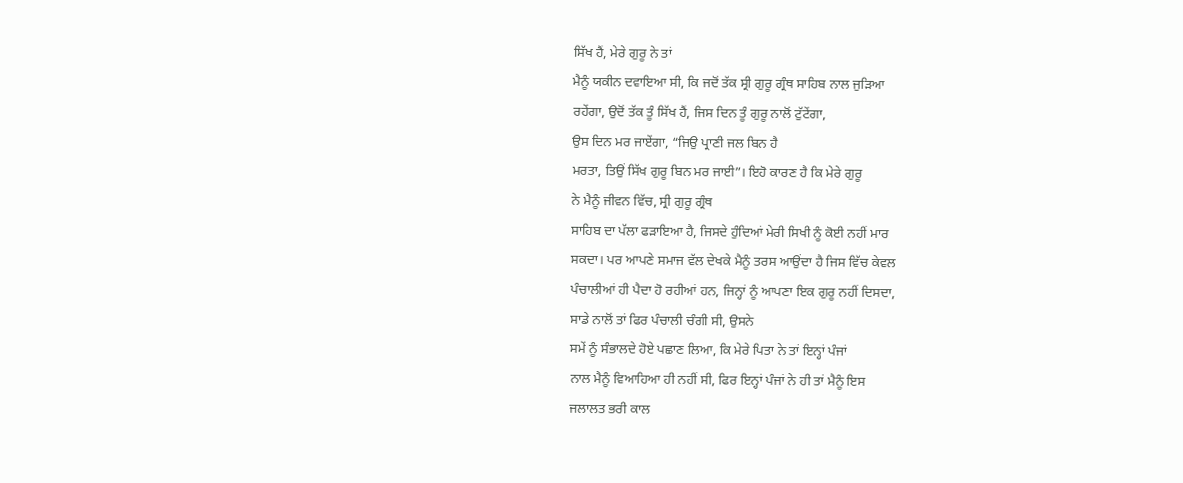ਸਿੱਖ ਹੈਂ, ਮੇਰੇ ਗੁਰੂ ਨੇ ਤਾਂ
ਮੈਨੂੰ ਯਕੀਨ ਦਵਾਇਆ ਸੀ, ਕਿ ਜਦੋਂ ਤੱਕ ਸ੍ਰੀ ਗੁਰੂ ਗ੍ਰੰਥ ਸਾਹਿਬ ਨਾਲ ਜੁੜਿਆ
ਰਹੇਂਗਾ, ਉਦੋਂ ਤੱਕ ਤੂੰ ਸਿੱਖ ਹੈਂ, ਜਿਸ ਦਿਨ ਤੂੰ ਗੁਰੂ ਨਾਲੋਂ ਟੁੱਟੇਂਗਾ,
ਉਸ ਦਿਨ ਮਰ ਜਾਏਂਗਾ, “ਜਿਉ ਪ੍ਰਾਣੀ ਜਲ ਬਿਨ ਹੈ
ਮਰਤਾ, ਤਿਉਂ ਸਿੱਖ ਗੁਰੂ ਬਿਨ ਮਰ ਜਾਈ”। ਇਹੋ ਕਾਰਣ ਹੈ ਕਿ ਮੇਰੇ ਗੁਰੂ
ਨੇ ਮੈਨੂੰ ਜੀਵਨ ਵਿੱਚ, ਸ੍ਰੀ ਗੁਰੂ ਗ੍ਰੰਥ
ਸਾਹਿਬ ਦਾ ਪੱਲਾ ਫੜਾਇਆ ਹੈ, ਜਿਸਦੇ ਹੁੰਦਿਆਂ ਮੇਰੀ ਸਿਖੀ ਨੂੰ ਕੋਈ ਨਹੀਂ ਮਾਰ
ਸਕਦਾ। ਪਰ ਆਪਣੇ ਸਮਾਜ ਵੱਲ ਦੇਖਕੇ ਮੈਨੂੰ ਤਰਸ ਆਉਂਦਾ ਹੈ ਜਿਸ ਵਿੱਚ ਕੇਵਲ
ਪੰਚਾਲੀਆਂ ਹੀ ਪੈਦਾ ਹੋ ਰਹੀਆਂ ਹਨ, ਜਿਨ੍ਹਾਂ ਨੂੰ ਆਪਣਾ ਇਕ ਗੁਰੂ ਨਹੀਂ ਦਿਸਦਾ,
ਸਾਡੇ ਨਾਲੋਂ ਤਾਂ ਫਿਰ ਪੰਚਾਲੀ ਚੰਗੀ ਸੀ, ਉਸਨੇ
ਸਮੇਂ ਨੂੰ ਸੰਭਾਲਦੇ ਹੋਏ ਪਛਾਣ ਲਿਆ, ਕਿ ਮੇਰੇ ਪਿਤਾ ਨੇ ਤਾਂ ਇਨ੍ਹਾਂ ਪੰਜਾਂ
ਨਾਲ ਮੈਨੂੰ ਵਿਆਹਿਆ ਹੀ ਨਹੀਂ ਸੀ, ਫਿਰ ਇਨ੍ਹਾਂ ਪੰਜਾਂ ਨੇ ਹੀ ਤਾਂ ਮੈਨੂੰ ਇਸ
ਜਲਾਲਤ ਭਰੀ ਕਾਲ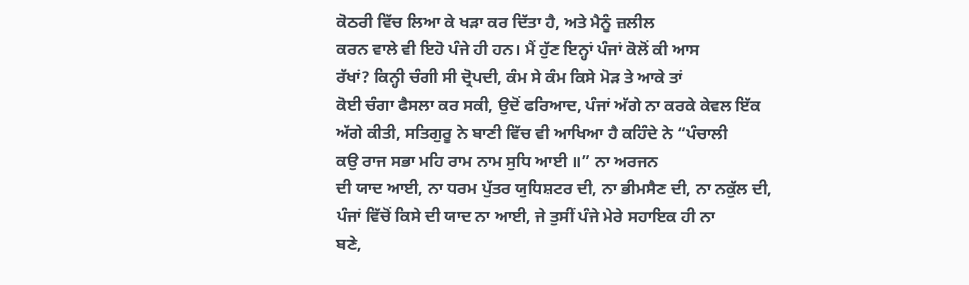ਕੋਠਰੀ ਵਿੱਚ ਲਿਆ ਕੇ ਖੜਾ ਕਰ ਦਿੱਤਾ ਹੈ, ਅਤੇ ਮੈਨੂੰ ਜ਼ਲੀਲ
ਕਰਨ ਵਾਲੇ ਵੀ ਇਹੋ ਪੰਜੇ ਹੀ ਹਨ। ਮੈਂ ਹੁੱਣ ਇਨ੍ਹਾਂ ਪੰਜਾਂ ਕੋਲੋਂ ਕੀ ਆਸ
ਰੱਖਾਂ? ਕਿਨ੍ਹੀ ਚੰਗੀ ਸੀ ਦ੍ਰੋਪਦੀ, ਕੰਮ ਸੇ ਕੰਮ ਕਿਸੇ ਮੋੜ ਤੇ ਆਕੇ ਤਾਂ
ਕੋਈ ਚੰਗਾ ਫੈਸਲਾ ਕਰ ਸਕੀ, ਉਦੋਂ ਫਰਿਆਦ, ਪੰਜਾਂ ਅੱਗੇ ਨਾ ਕਰਕੇ ਕੇਵਲ ਇੱਕ
ਅੱਗੇ ਕੀਤੀ, ਸਤਿਗੁਰੂ ਨੇ ਬਾਣੀ ਵਿੱਚ ਵੀ ਆਖਿਆ ਹੈ ਕਹਿੰਦੇ ਨੇ “ਪੰਚਾਲੀ
ਕਉ ਰਾਜ ਸਭਾ ਮਹਿ ਰਾਮ ਨਾਮ ਸੁਧਿ ਆਈ ॥” ਨਾ ਅਰਜਨ
ਦੀ ਯਾਦ ਆਈ, ਨਾ ਧਰਮ ਪੁੱਤਰ ਯੁਧਿਸ਼ਟਰ ਦੀ, ਨਾ ਭੀਮਸੈਣ ਦੀ, ਨਾ ਨਕੁੱਲ ਦੀ,
ਪੰਜਾਂ ਵਿੱਚੋਂ ਕਿਸੇ ਦੀ ਯਾਦ ਨਾ ਆਈ, ਜੇ ਤੁਸੀਂ ਪੰਜੇ ਮੇਰੇ ਸਹਾਇਕ ਹੀ ਨਾ
ਬਣੇ,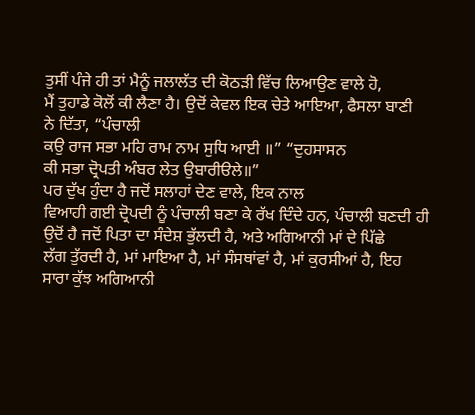ਤੁਸੀਂ ਪੰਜੇ ਹੀ ਤਾਂ ਮੈਨੂੰ ਜਲਾਲੱਤ ਦੀ ਕੋਠੜੀ ਵਿੱਚ ਲਿਆਉਣ ਵਾਲੇ ਹੋ,
ਮੈਂ ਤੁਹਾਡੇ ਕੋਲੋਂ ਕੀ ਲੈਣਾ ਹੈ। ਉਦੋਂ ਕੇਵਲ ਇਕ ਚੇਤੇ ਆਇਆ, ਫੈਸਲਾ ਬਾਣੀ
ਨੇ ਦਿੱਤਾ, “ਪੰਚਾਲੀ
ਕਉ ਰਾਜ ਸਭਾ ਮਹਿ ਰਾਮ ਨਾਮ ਸੁਧਿ ਆਈ ॥” “ਦੁਹਸਾਸਨ
ਕੀ ਸਭਾ ਦ੍ਰੋਪਤੀ ਅੰਬਰ ਲੇਤ ਉਬਾਰੀੳਲੇ॥”
ਪਰ ਦੁੱਖ ਹੁੰਦਾ ਹੈ ਜਦੋਂ ਸਲਾਹਾਂ ਦੇਣ ਵਾਲੇ, ਇਕ ਨਾਲ
ਵਿਆਹੀ ਗਈ ਦ੍ਰੋਪਦੀ ਨੂੰ ਪੰਚਾਲੀ ਬਣਾ ਕੇ ਰੱਖ ਦਿੰਦੇ ਹਨ, ਪੰਚਾਲੀ ਬਣਦੀ ਹੀ
ਉਦੋਂ ਹੈ ਜਦੋਂ ਪਿਤਾ ਦਾ ਸੰਦੇਸ਼ ਭੁੱਲਦੀ ਹੈ, ਅਤੇ ਅਗਿਆਨੀ ਮਾਂ ਦੇ ਪਿੱਛੇ
ਲੱਗ ਤੁੱਰਦੀ ਹੈ, ਮਾਂ ਮਾਇਆ ਹੈ, ਮਾਂ ਸੰਸਥਾਂਵਾਂ ਹੈ, ਮਾਂ ਕੁਰਸੀਆਂ ਹੈ, ਇਹ
ਸਾਰਾ ਕੁੱਝ ਅਗਿਆਨੀ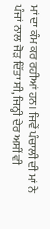ਮਾਂ ਦਾ ਕੰਮ ਕਰ ਰਹੀਆਂ ਹਨ। ਜਿਵੇਂ ਪੰਚਾਲੀ ਦੀ ਮਾਂ ਨੇ
ਪੰਜਾਂ ਨਾਲ ਜੋੜ ਦਿੱਤਾ ਸੀ, ਜਿਨ੍ਹੀ ਦੇਰ ਅਸੀਂ ਵੀ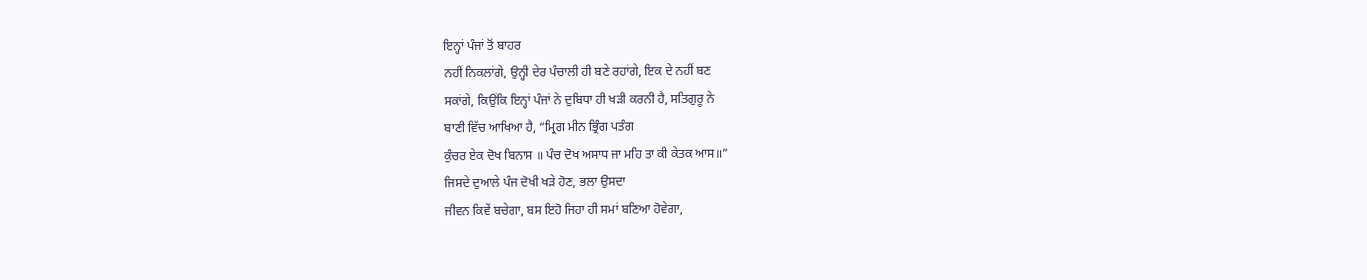ਇਨ੍ਹਾਂ ਪੰਜਾਂ ਤੋਂ ਬਾਹਰ
ਨਹੀਂ ਨਿਕਲਾਂਗੇ, ਉਨ੍ਹੀ ਦੇਰ ਪੰਚਾਲੀ ਹੀ ਬਣੇ ਰਹਾਂਗੇ, ਇਕ ਦੇ ਨਹੀਂ ਬਣ
ਸਕਾਂਗੇ, ਕਿਉਂਕਿ ਇਨ੍ਹਾਂ ਪੰਜਾਂ ਨੇ ਦੁਬਿਧਾ ਹੀ ਖੜੀ ਕਰਨੀ ਹੈ, ਸਤਿਗੁਰੂ ਨੇ
ਬਾਣੀ ਵਿੱਚ ਆਖਿਆ ਹੈ, “ਮ੍ਰਿਗ ਮੀਨ ਭ੍ਰਿੰਗ ਪਤੰਗ
ਕੁੰਚਰ ਏਕ ਦੋਖ ਬਿਨਾਸ ॥ ਪੰਚ ਦੋਖ ਅਸਾਧ ਜਾ ਮਹਿ ਤਾ ਕੀ ਕੇਤਕ ਆਸ॥”
ਜਿਸਦੇ ਦੁਆਲੇ ਪੰਜ ਦੋਖੀ ਖੜੇ ਹੋਣ, ਭਲਾ ਉਸਦਾ
ਜੀਵਨ ਕਿਵੇਂ ਬਚੇਗਾ, ਬਸ ਇਹੋ ਜਿਹਾ ਹੀ ਸਮਾਂ ਬਣਿਆ ਹੋਵੇਗਾ,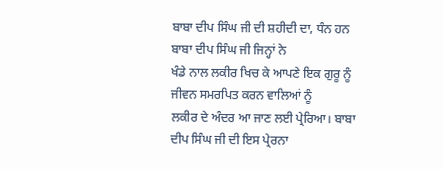ਬਾਬਾ ਦੀਪ ਸਿੰਘ ਜੀ ਦੀ ਸ਼ਹੀਦੀ ਦਾ, ਧੰਨ ਹਨ ਬਾਬਾ ਦੀਪ ਸਿੰਘ ਜੀ ਜਿਨ੍ਹਾਂ ਨੇ
ਖੰਡੇ ਨਾਲ ਲਕੀਰ ਖਿਚ ਕੇ ਆਪਣੇ ਇਕ ਗੁਰੂ ਨੂੰ ਜੀਵਨ ਸਮਰਪਿਤ ਕਰਨ ਵਾਲਿਆਂ ਨੂੰ
ਲਕੀਰ ਦੇ ਅੰਦਰ ਆ ਜਾਣ ਲਈ ਪ੍ਰੇਰਿਆ। ਬਾਬਾ ਦੀਪ ਸਿੰਘ ਜੀ ਦੀ ਇਸ ਪ੍ਰੇਰਨਾ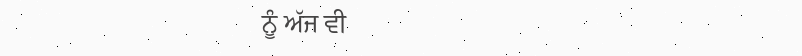ਨੂੰ ਅੱਜ ਵੀ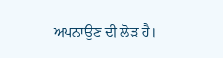ਅਪਨਾਉਣ ਦੀ ਲੋੜ ਹੈ।